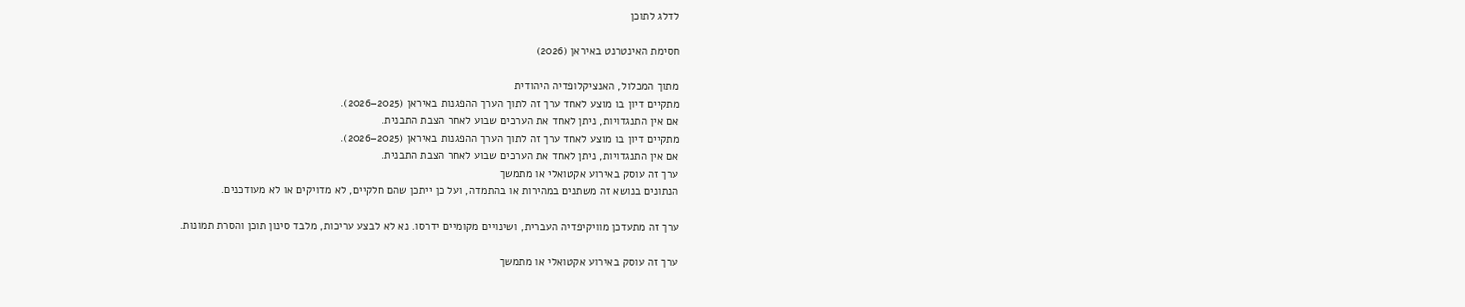לדלג לתוכן

חסימת האינטרנט באיראן (2026)

מתוך המכלול, האנציקלופדיה היהודית
מתקיים דיון בו מוצע לאחד ערך זה לתוך הערך ההפגנות באיראן (2025–2026).
אם אין התנגדויות, ניתן לאחד את הערכים שבוע לאחר הצבת התבנית.
מתקיים דיון בו מוצע לאחד ערך זה לתוך הערך ההפגנות באיראן (2025–2026).
אם אין התנגדויות, ניתן לאחד את הערכים שבוע לאחר הצבת התבנית.
ערך זה עוסק באירוע אקטואלי או מתמשך
הנתונים בנושא זה משתנים במהירות או בהתמדה, ועל כן ייתכן שהם חלקיים, לא מדויקים או לא מעודכנים.

ערך זה מתעדכן מוויקיפדיה העברית, ושינויים מקומיים ידרסו. נא לא לבצע עריכות, מלבד סינון תוכן והסרת תמונות.

ערך זה עוסק באירוע אקטואלי או מתמשך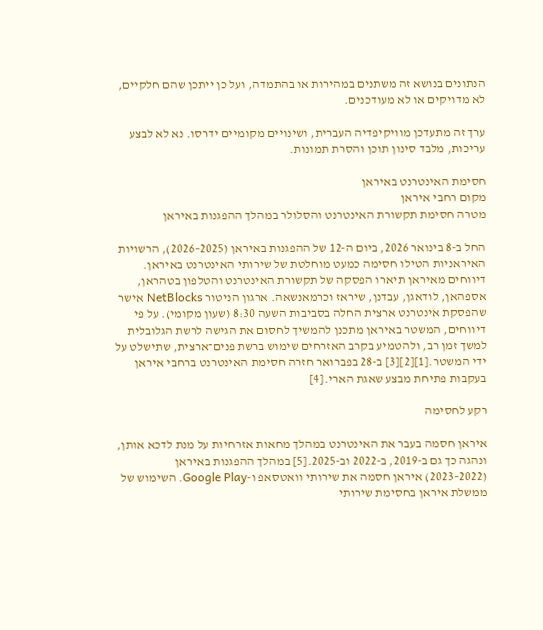הנתונים בנושא זה משתנים במהירות או בהתמדה, ועל כן ייתכן שהם חלקיים, לא מדויקים או לא מעודכנים.

ערך זה מתעדכן מוויקיפדיה העברית, ושינויים מקומיים ידרסו. נא לא לבצע עריכות, מלבד סינון תוכן והסרת תמונות.

חסימת האינטרנט באיראן
מקום רחבי איראן
מטרה חסימת תקשורת האינטרנט והסלולר במהלך ההפגנות באיראן

החל ב-8 בינואר 2026, ביום ה-12 של ההפגנות באיראן (2025–2026), הרשויות האיראניות הטילו חסימה כמעט מוחלטת של שירותי האינטרנט באיראן. דיווחים מאיראן תיארו הפסקה של תקשורת האינטרנט והטלפון בטהראן, אספהאן, לודאגן, עבדנן, שיראז וכרמאנשאה. ארגון הניטור NetBlocks אישר שהפסקת אינטרנט ארצית החלה בסביבות השעה 8:30 (שעון מקומי). על פי דיווחים, המשטר באיראן מתכנן להמשיך לחסום את הגישה לרשת הגלובלית למשך זמן רב, ולהטמיע בקרב האזרחים שימוש ברשת פנים־ארצית, שתישלט על ידי המשטר.[1][2][3] ב-28 בפברואר חזרה חסימת האינטרנט ברחבי איראן בעקבות פתיחת מבצע שאגת הארי.[4]

רקע לחסימה

איראן חסמה בעבר את האינטרנט במהלך מחאות אזרחיות על מנת לדכא אותן, ונהגה כך גם ב-2019, ב-2022 וב-2025.[5] במהלך ההפגנות באיראן (2022–2023) איראן חסמה את שירותי וואטסאפ ו-Google Play. השימוש של ממשלת איראן בחסימת שירותי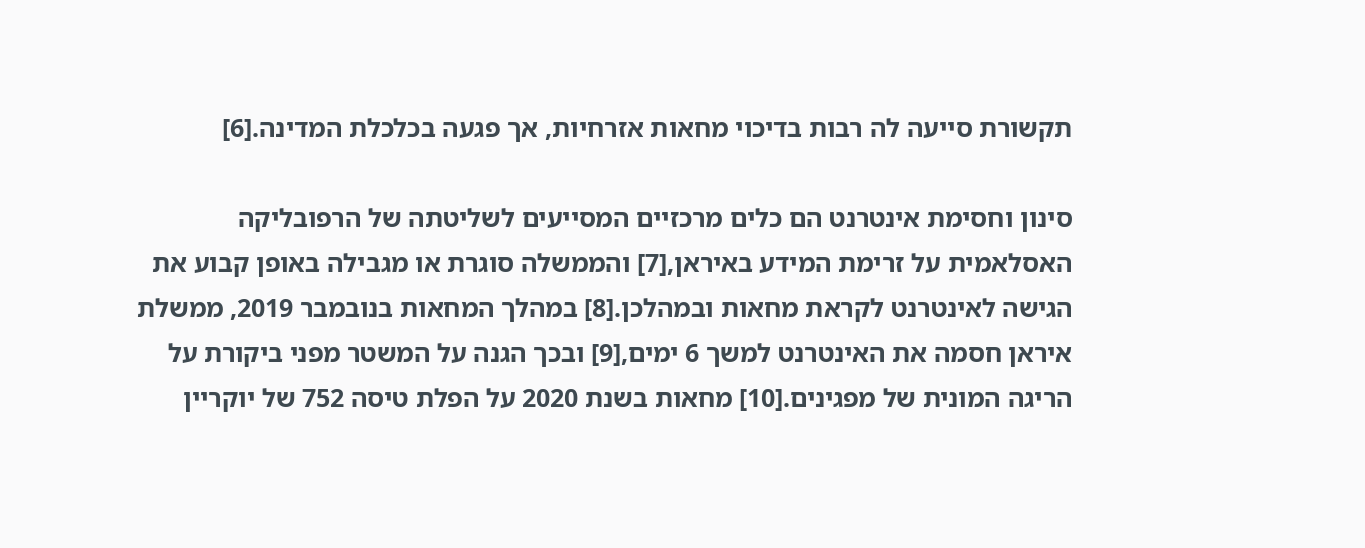תקשורת סייעה לה רבות בדיכוי מחאות אזרחיות, אך פגעה בכלכלת המדינה.[6]

סינון וחסימת אינטרנט הם כלים מרכזיים המסייעים לשליטתה של הרפובליקה האסלאמית על זרימת המידע באיראן,[7] והממשלה סוגרת או מגבילה באופן קבוע את הגישה לאינטרנט לקראת מחאות ובמהלכן.[8] במהלך המחאות בנובמבר 2019, ממשלת איראן חסמה את האינטרנט למשך 6 ימים,[9] ובכך הגנה על המשטר מפני ביקורת על הריגה המונית של מפגינים.[10] מחאות בשנת 2020 על הפלת טיסה 752 של יוקריין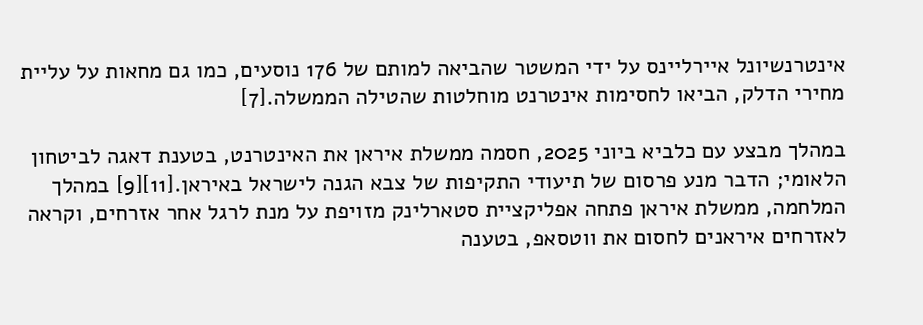אינטרנשיונל איירליינס על ידי המשטר שהביאה למותם של 176 נוסעים, כמו גם מחאות על עליית מחירי הדלק, הביאו לחסימות אינטרנט מוחלטות שהטילה הממשלה.[7]

במהלך מבצע עם כלביא ביוני 2025, חסמה ממשלת איראן את האינטרנט, בטענת דאגה לביטחון הלאומי; הדבר מנע פרסום של תיעודי התקיפות של צבא הגנה לישראל באיראן.[11][9] במהלך המלחמה, ממשלת איראן פתחה אפליקציית סטארלינק מזויפת על מנת לרגל אחר אזרחים, וקראה לאזרחים איראנים לחסום את ווטסאפ, בטענה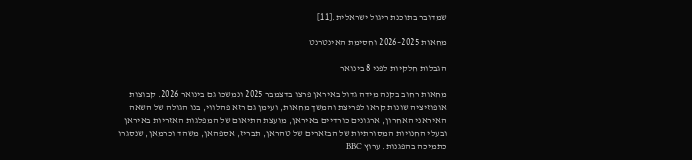שמדובר בתוכנת ריגול ישראלית.[11]

מחאות 2025–2026 וחסימת האינטרנט

הגבלות חלקיות לפני 8 בינואר

מחאות רחוב בקנה מידה גדול באיראן פרצו בדצמבר 2025 ונמשכו גם בינואר 2026. קבוצות אופוזיציה שונות קראו לפריצת והמשך מחאות, ועימן גם רזא פהלווי, בנו הגולה של השאה האיראני האחרון, ארגונים כורדיים באיראן, מועצת התיאום של המפלגות האזריות באיראן ובעלי החנויות המסורתיות של הבזארים של טהראן, תבריז, אספהאן, משהד וכרמאן, שנסגרו כתמיכה בהפגנות. ערוץ BBC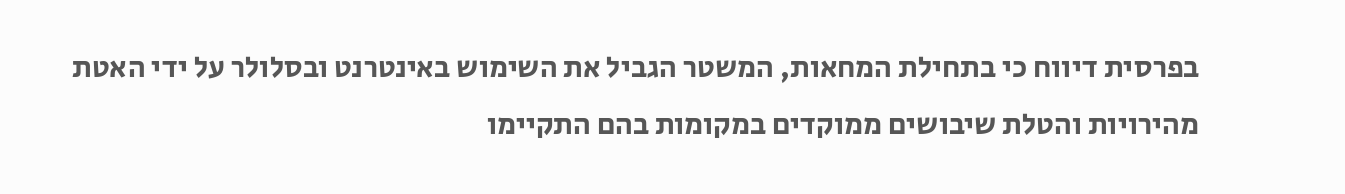בפרסית דיווח כי בתחילת המחאות, המשטר הגביל את השימוש באינטרנט ובסלולר על ידי האטת מהירויות והטלת שיבושים ממוקדים במקומות בהם התקיימו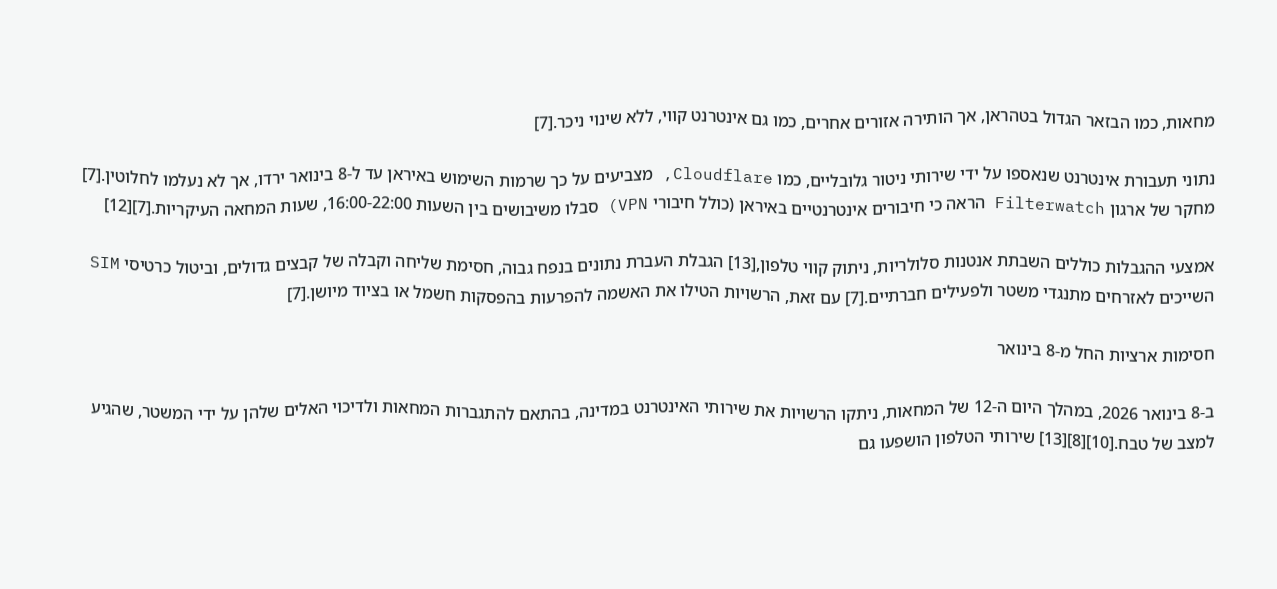מחאות, כמו הבזאר הגדול בטהראן, אך הותירה אזורים אחרים, כמו גם אינטרנט קווי, ללא שינוי ניכר.[7]

נתוני תעבורת אינטרנט שנאספו על ידי שירותי ניטור גלובליים, כמו Cloudflare, מצביעים על כך שרמות השימוש באיראן עד ל-8 בינואר ירדו, אך לא נעלמו לחלוטין.[7] מחקר של ארגון Filterwatch הראה כי חיבורים אינטרנטיים באיראן (כולל חיבורי VPN) סבלו משיבושים בין השעות 16:00-22:00, שעות המחאה העיקריות.[7][12]

אמצעי ההגבלות כוללים השבתת אנטנות סלולריות, ניתוק קווי טלפון,[13] הגבלת העברת נתונים בנפח גבוה, חסימת שליחה וקבלה של קבצים גדולים, וביטול כרטיסי SIM השייכים לאזרחים מתנגדי משטר ולפעילים חברתיים.[7] עם זאת, הרשויות הטילו את האשמה להפרעות בהפסקות חשמל או בציוד מיושן.[7]

חסימות ארציות החל מ-8 בינואר

ב-8 בינואר 2026, במהלך היום ה-12 של המחאות, ניתקו הרשויות את שירותי האינטרנט במדינה, בהתאם להתגברות המחאות ולדיכוי האלים שלהן על ידי המשטר, שהגיע למצב של טבח.[10][8][13] שירותי הטלפון הושפעו גם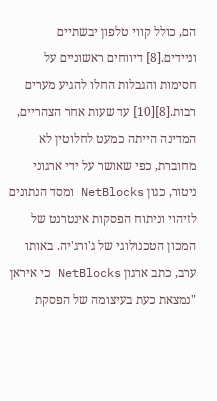הם, כולל קווי טלפון יבשתיים וניידים.[8] דיווחים ראשוניים על חסימות והגבלות החלו להגיע מערים רבות.[8][10] עד שעות אחר הצהריים, המדינה הייתה כמעט לחלוטין לא מחוברת, כפי שאושר על ידי ארגוני ניטור, כגון NetBlocks ומסד הנתונים לזיהוי וניתוח הפסקות אינטרנט של המכון הטכנולוגי של ג'ורג'יה. באותו ערב, כתב ארגון NetBlocks כי איראן "נמצאת כעת בעיצומה של הפסקת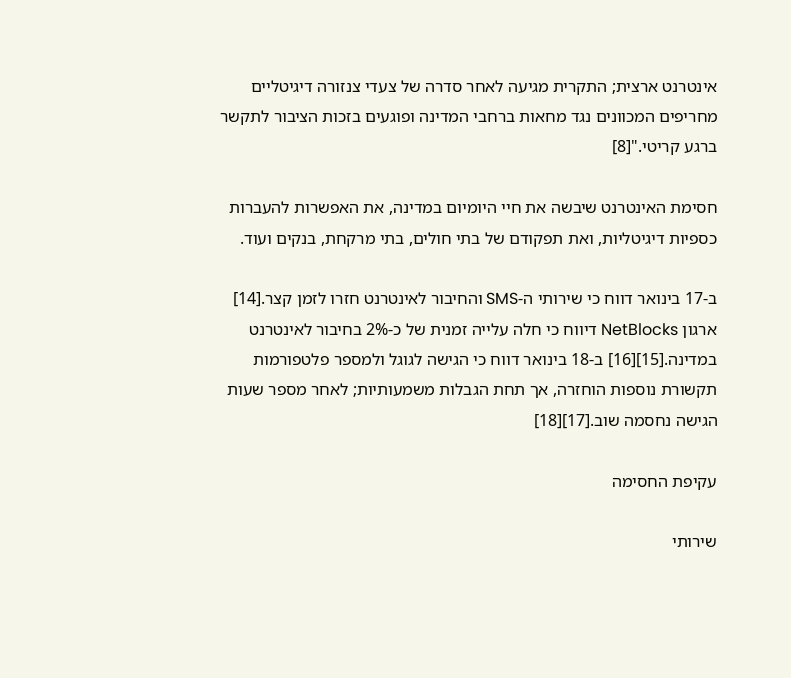אינטרנט ארצית; התקרית מגיעה לאחר סדרה של צעדי צנזורה דיגיטליים מחריפים המכוונים נגד מחאות ברחבי המדינה ופוגעים בזכות הציבור לתקשר ברגע קריטי."[8]

חסימת האינטרנט שיבשה את חיי היומיום במדינה, את האפשרות להעברות כספיות דיגיטליות, ואת תפקודם של בתי חולים, בתי מרקחת, בנקים ועוד.

ב-17 בינואר דווח כי שירותי ה-SMS והחיבור לאינטרנט חזרו לזמן קצר.[14] ארגון NetBlocks דיווח כי חלה עלייה זמנית של כ-2% בחיבור לאינטרנט במדינה.[15][16] ב-18 בינואר דווח כי הגישה לגוגל ולמספר פלטפורמות תקשורת נוספות הוחזרה, אך תחת הגבלות משמעותיות; לאחר מספר שעות הגישה נחסמה שוב.[17][18]

עקיפת החסימה

שירותי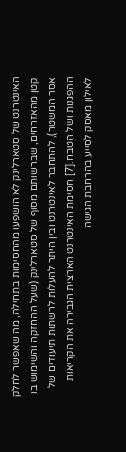האינטרנט של סטארלינק לא הושפעו מהחסימות בתחילה, מה שאפשר לחלק קטן מהאזרחים, שברשותם מסוף של סטארלינק (שעל ההחזקה והשימוש בו אסר המשטר), להתחבר לאינטרנט ובין היתר להעלות לרשתות תיעודים של ההפגנות ושל הטבח.[7] חסימת האינטרנט הארצית הגבירה את הקריאות לאילון מאסק לסייע בהרחבת הגישה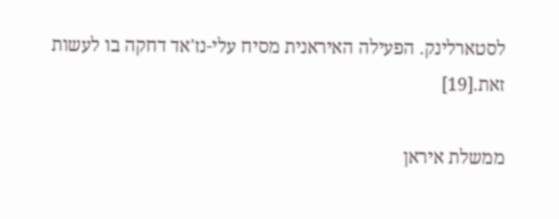לסטארלינק. הפעילה האיראנית מסיח עלי-נז'אד דחקה בו לעשות זאת.[19]

ממשלת איראן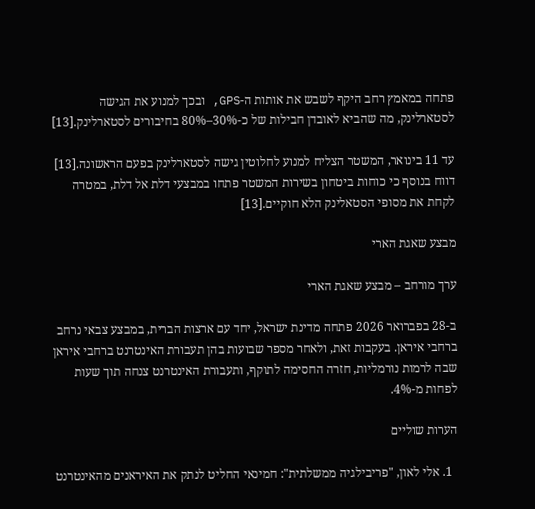פתחה במאמץ רחב היקף לשבש את אותות ה-GPS, ובכך למנוע את הגישה לסטארלינק, מה שהביא לאובדן חבילות של כ-30%–80% בחיבורים לסטארלינק.[13]

עד 11 בינואר, המשטר הצליח למנוע לחלוטין גישה לסטארלינק בפעם הראשונה.[13] דווח בנוסף כי כוחות ביטחון בשירות המשטר פתחו במבצעי דלת אל דלת, במטרה לקחת את מסופי הסטאלינק הלא חוקיים.[13]

מבצע שאגת הארי

ערך מורחב – מבצע שאגת הארי

ב-28 בפברואר 2026 פתחה מדינת ישראל, יחד עם ארצות הברית, במבצע צבאי נרחב ברחבי איראן. בעקבות זאת, ולאחר מספר שבועות בהן תעבורת האינטרנט ברחבי איראן שבה לרמות נורמליות, חזרה החסימה לתוקף, ותעבורת האינטרנט צנחה תוך שעות לפחות מ-4%.

הערות שוליים

  1. אלי לאון, "פריבילגיה ממשלתית": חמינאי החליט לנתק את האיראנים מהאינטרנט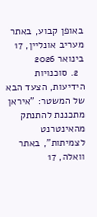באופן קבוע, באתר מעריב אונליין, 17 בינואר 2026
  2. סוכנויות הידיעות, הצעד הבא של המשטר: "איראן מתכננת להתנתק מהאינטרנט לצמיתות", באתר וואלה, 17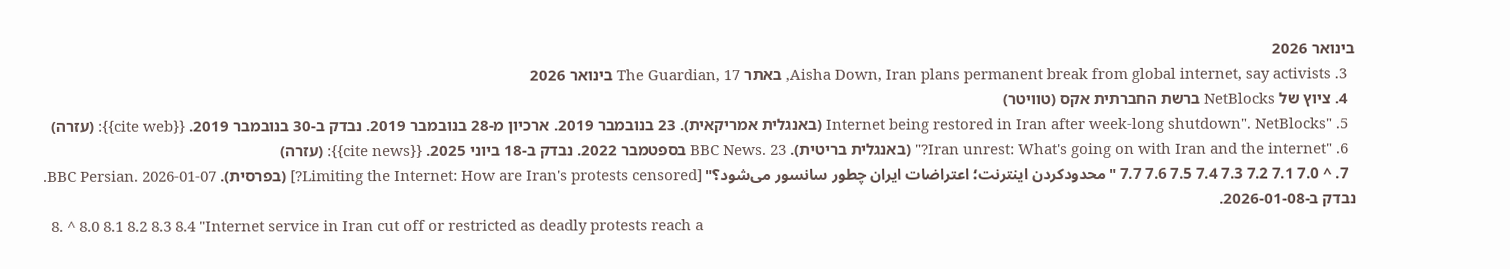בינואר 2026
  3. Aisha Down, Iran plans permanent break from global internet, say activists, באתר The Guardian, 17 בינואר 2026
  4. ציוץ של NetBlocks ברשת החברתית אקס (טוויטר)
  5. "Internet being restored in Iran after week-long shutdown". NetBlocks (באנגלית אמריקאית). 23 בנובמבר 2019. ארכיון מ-28 בנובמבר 2019. נבדק ב-30 בנובמבר 2019. {{cite web}}: (עזרה)
  6. "Iran unrest: What's going on with Iran and the internet?" (באנגלית בריטית). BBC News. 23 בספטמבר 2022. נבדק ב-18 ביוני 2025. {{cite news}}: (עזרה)
  7. ^ 7.0 7.1 7.2 7.3 7.4 7.5 7.6 7.7 "محدودکردن اینترنت؛‌ اعتراضات ایران چطور سانسور می‌شود؟" [Limiting the Internet: How are Iran's protests censored?] (בפרסית). BBC Persian. 2026-01-07. נבדק ב-2026-01-08.
  8. ^ 8.0 8.1 8.2 8.3 8.4 "Internet service in Iran cut off or restricted as deadly protests reach a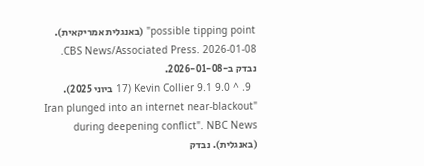possible tipping point" (באנגלית אמריקאית). CBS News/Associated Press. 2026-01-08. נבדק ב-2026-01-08.
  9. ^ 9.0 9.1 Kevin Collier (17 ביוני 2025). "Iran plunged into an internet near-blackout during deepening conflict". NBC News (באנגלית). נבדק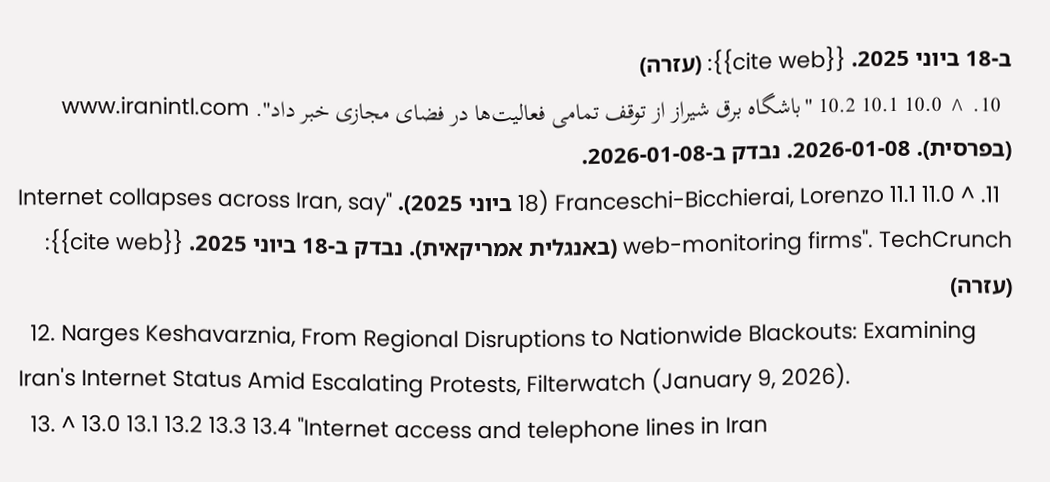ב-18 ביוני 2025. {{cite web}}: (עזרה)
  10. ^ 10.0 10.1 10.2 "باشگاه برق شیراز از توقف تمامی فعالیت‌ها در فضای مجازی خبر داد". www.iranintl.com (בפרסית). 2026-01-08. נבדק ב-2026-01-08.
  11. ^ 11.0 11.1 Franceschi-Bicchierai, Lorenzo (18 ביוני 2025). "Internet collapses across Iran, say web-monitoring firms". TechCrunch (באנגלית אמריקאית). נבדק ב-18 ביוני 2025. {{cite web}}: (עזרה)
  12. Narges Keshavarznia, From Regional Disruptions to Nationwide Blackouts: Examining Iran's Internet Status Amid Escalating Protests, Filterwatch (January 9, 2026).
  13. ^ 13.0 13.1 13.2 13.3 13.4 "Internet access and telephone lines in Iran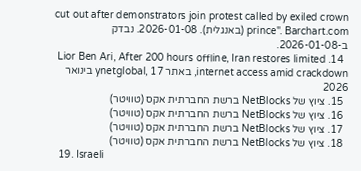cut out after demonstrators join protest called by exiled crown prince". Barchart.com (באנגלית). 2026-01-08. נבדק ב-2026-01-08.
  14. Lior Ben Ari, After 200 hours offline, Iran restores limited internet access amid crackdown, באתר ynetglobal, 17 בינואר 2026
  15. ציוץ של NetBlocks ברשת החברתית אקס (טוויטר)
  16. ציוץ של NetBlocks ברשת החברתית אקס (טוויטר)
  17. ציוץ של NetBlocks ברשת החברתית אקס (טוויטר)
  18. ציוץ של NetBlocks ברשת החברתית אקס (טוויטר)
  19. Israeli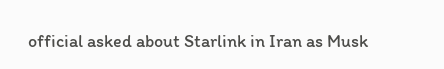official asked about Starlink in Iran as Musk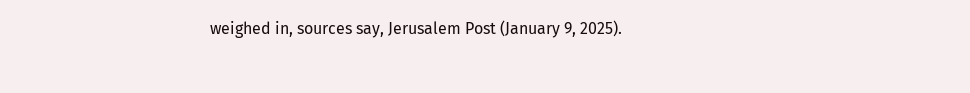weighed in, sources say, Jerusalem Post (January 9, 2025).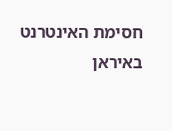חסימת האינטרנט באיראן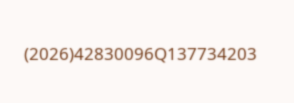(2026)42830096Q137734203